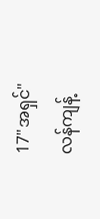17"အရှင်"
လန်ကျန့်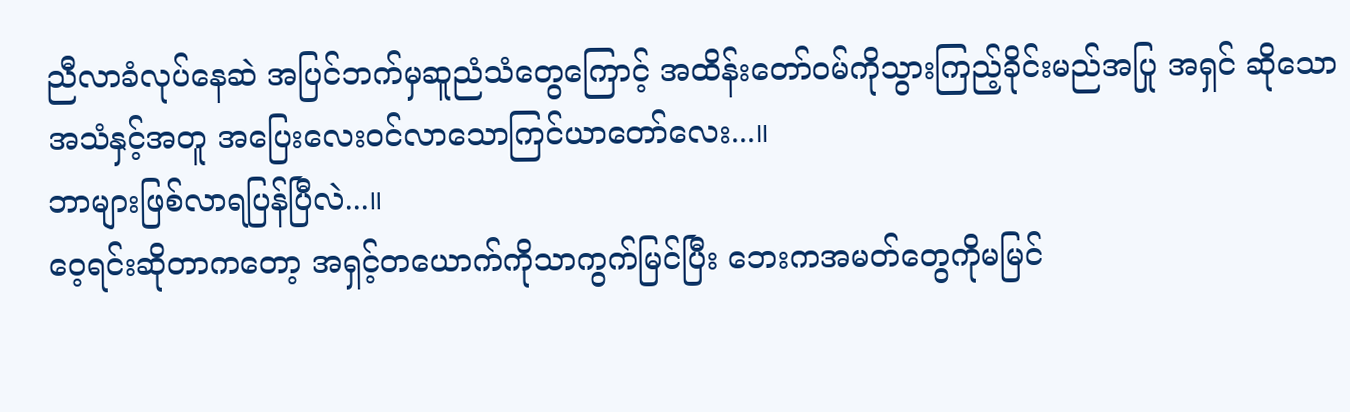ညီလာခံလုပ်နေဆဲ အပြင်ဘက်မှဆူညံသံတွေကြောင့် အထိန်းတော်ဝမ်ကိုသွားကြည့်ခိုင်းမည်အပြု အရှင် ဆိုသောအသံနှင့်အတူ အပြေးလေးဝင်လာသောကြင်ယာတော်လေး...။
ဘာများဖြစ်လာရပြန်ပြီလဲ...။
ဝေ့ရင်းဆိုတာကတော့ အရှင့်တယောက်ကိုသာကွက်မြင်ပြီး ဘေးကအမတ်တွေကိုမမြင်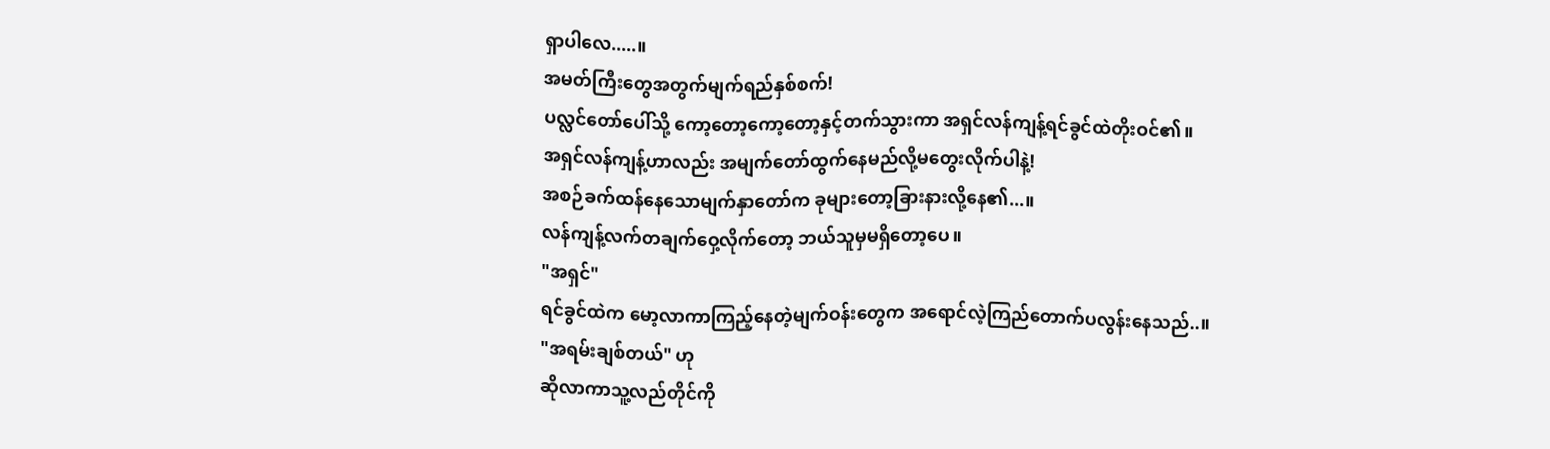ရှာပါလေ.....။
အမတ်ကြီးတွေအတွက်မျက်ရည်နှစ်စက်!
ပလ္လင်တော်ပေါ်သို့ ကော့တော့ကော့တော့နှင့်တက်သွားကာ အရှင်လန်ကျန့်ရင်ခွင်ထဲတိုးဝင်၏။
အရှင်လန်ကျန့်ဟာလည်း အမျက်တော်ထွက်နေမည်လို့မတွေးလိုက်ပါနဲ့!
အစဉ်ခက်ထန်နေသောမျက်နှာတော်က ခုများတော့ခြားနားလို့နေ၏...။
လန်ကျန့်လက်တချက်ဝှေ့လိုက်တော့ ဘယ်သူမှမရှိတော့ပေ။
"အရှင်"
ရင်ခွင်ထဲက မော့လာကာကြည့်နေတဲ့မျက်ဝန်းတွေက အရောင်လဲ့ကြည်တောက်ပလွန်းနေသည်..။
"အရမ်းချစ်တယ်" ဟု
ဆိုလာကာသူ့လည်တိုင်ကို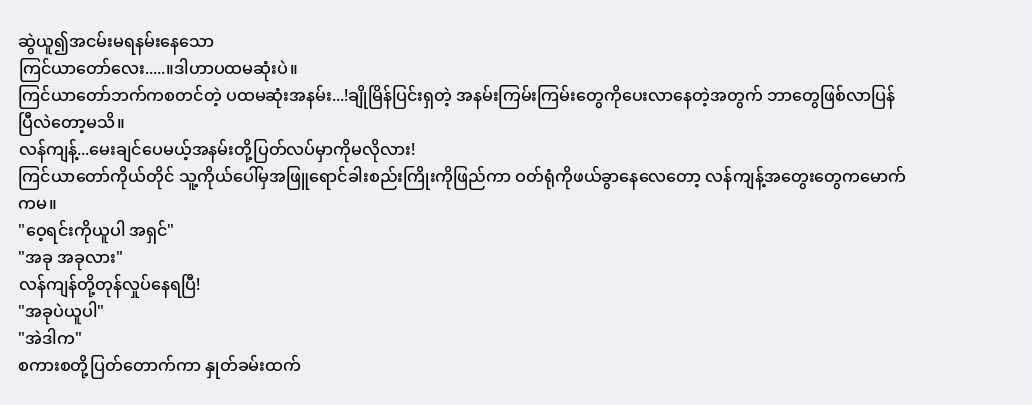ဆွဲယူ၍အငမ်းမရနမ်းနေသော
ကြင်ယာတော်လေး.....။ဒါဟာပထမဆုံးပဲ။
ကြင်ယာတော်ဘက်ကစတင်တဲ့ ပထမဆုံးအနမ်း...!ချိုမြိန်ပြင်းရှတဲ့ အနမ်းကြမ်းကြမ်းတွေကိုပေးလာနေတဲ့အတွက် ဘာတွေဖြစ်လာပြန်ပြီလဲတော့မသိ။
လန်ကျန့်...မေးချင်ပေမယ့်အနမ်းတို့ပြတ်လပ်မှာကိုမလိုလား!
ကြင်ယာတော်ကိုယ်တိုင် သူ့ကိုယ်ပေါ်မှအဖြူရောင်ခါးစည်းကြိုးကိုဖြည်ကာ ဝတ်ရုံကိုဖယ်ခွာနေလေတော့ လန်ကျန့်အတွေးတွေကမောက်ကမ။
"ဝေ့ရင်းကိုယူပါ အရှင်"
"အခု အခုလား"
လန်ကျန်တို့တုန်လှုပ်နေရပြီ!
"အခုပဲယူပါ"
"အဲဒါက"
စကားစတို့ပြတ်တောက်ကာ နှုတ်ခမ်းထက်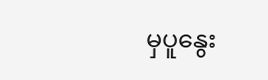မှပူနွေး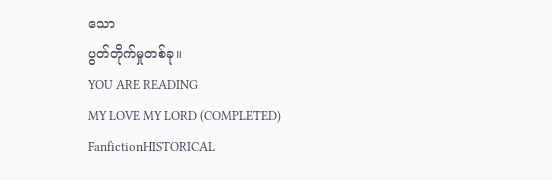သော
ပွတ်တိုက်မှုတစ်ခု။
YOU ARE READING
MY LOVE MY LORD (COMPLETED)
FanfictionHISTORICAL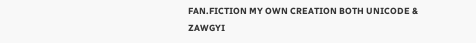FAN.FICTION MY OWN CREATION BOTH UNICODE & ZAWGYI